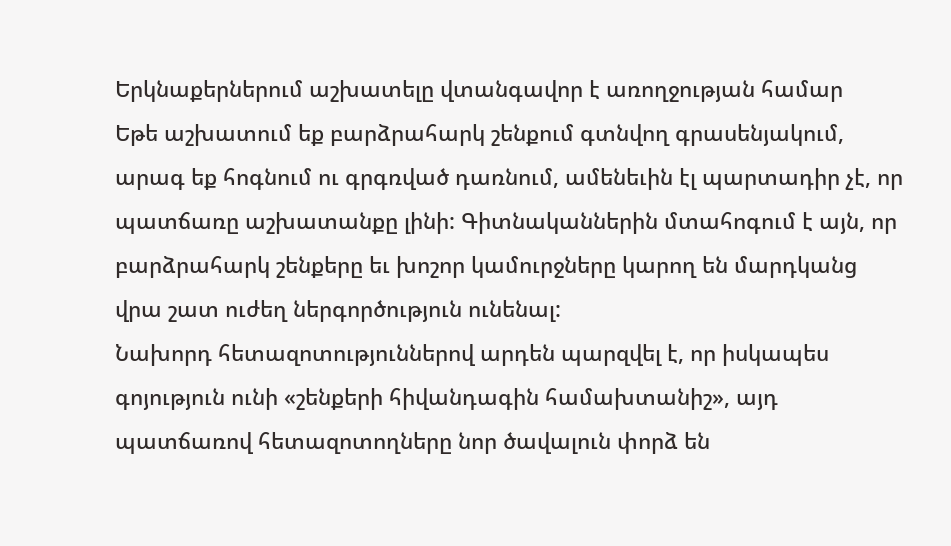Երկնաքերներում աշխատելը վտանգավոր է առողջության համար
Եթե աշխատում եք բարձրահարկ շենքում գտնվող գրասենյակում, արագ եք հոգնում ու գրգռված դառնում, ամենեւին էլ պարտադիր չէ, որ պատճառը աշխատանքը լինի: Գիտնականներին մտահոգում է այն, որ բարձրահարկ շենքերը եւ խոշոր կամուրջները կարող են մարդկանց վրա շատ ուժեղ ներգործություն ունենալ:
Նախորդ հետազոտություններով արդեն պարզվել է, որ իսկապես գոյություն ունի «շենքերի հիվանդագին համախտանիշ», այդ պատճառով հետազոտողները նոր ծավալուն փորձ են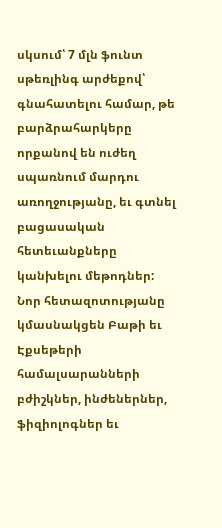սկսում՝ 7 մլն ֆունտ սթեռլինգ արժեքով՝ գնահատելու համար, թե բարձրահարկերը որքանով են ուժեղ սպառնում մարդու առողջությանը, եւ գտնել բացասական հետեւանքները կանխելու մեթոդներ:
Նոր հետազոտությանը կմասնակցեն Բաթի եւ Էքսեթերի համալսարանների բժիշկներ, ինժեներներ, ֆիզիոլոգներ եւ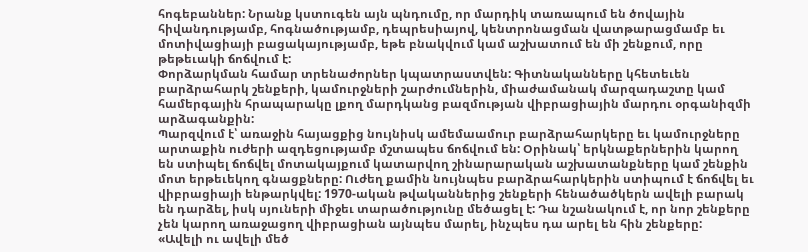հոգեբաններ: Նրանք կստուգեն այն պնդումը, որ մարդիկ տառապում են ծովային հիվանդությամբ, հոգնածությամբ, դեպրեսիայով, կենտրոնացման վատթարացմամբ եւ մոտիվացիայի բացակայությամբ, եթե բնակվում կամ աշխատում են մի շենքում, որը թեթեւակի ճոճվում է:
Փորձարկման համար տրենաժորներ կպատրաստվեն: Գիտնականները կհետեւեն բարձրահարկ շենքերի, կամուրջների շարժումներին, միաժամանակ մարզադաշտը կամ համերգային հրապարակը լքող մարդկանց բազմության վիբրացիային մարդու օրգանիզմի արձագանքին:
Պարզվում է՝ առաջին հայացքից նույնիսկ ամեմաամուր բարձրահարկերը եւ կամուրջները արտաքին ուժերի ազդեցությամբ մշտապես ճոճվում են: Օրինակ՝ երկնաքերներին կարող են ստիպել ճոճվել մոտակայքում կատարվող շինարարական աշխատանքները կամ շենքին մոտ երթեւեկող գնացքները: Ուժեղ քամին նույնպես բարձրահարկերին ստիպում է ճոճվել եւ վիբրացիայի ենթարկվել: 1970-ական թվականներից շենքերի հենածածկերն ավելի բարակ են դարձել, իսկ սյուների միջեւ տարածությունը մեծացել է: Դա նշանակում է, որ նոր շենքերը չեն կարող առաջացող վիբրացիան այնպես մարել, ինչպես դա արել են հին շենքերը:
«Ավելի ու ավելի մեծ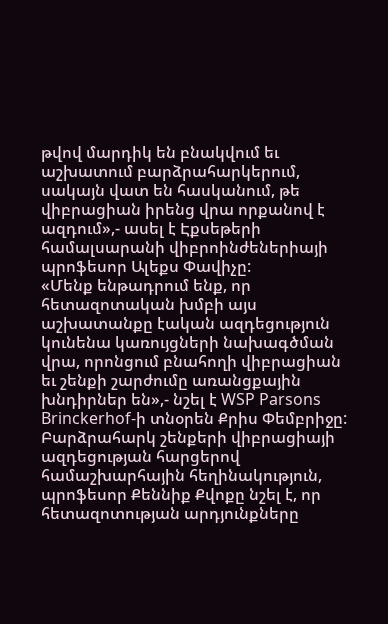թվով մարդիկ են բնակվում եւ աշխատում բարձրահարկերում, սակայն վատ են հասկանում, թե վիբրացիան իրենց վրա որքանով է ազդում»,- ասել է Էքսեթերի համալսարանի վիբրոինժեներիայի պրոֆեսոր Ալեքս Փավիչը:
«Մենք ենթադրում ենք, որ հետազոտական խմբի այս աշխատանքը էական ազդեցություն կունենա կառույցների նախագծման վրա, որոնցում բնահողի վիբրացիան եւ շենքի շարժումը առանցքային խնդիրներ են»,- նշել է WSP Parsons Brinckerhof-ի տնօրեն Քրիս Փեմբրիջը:
Բարձրահարկ շենքերի վիբրացիայի ազդեցության հարցերով համաշխարհային հեղինակություն, պրոֆեսոր Քեննիք Քվոքը նշել է, որ հետազոտության արդյունքները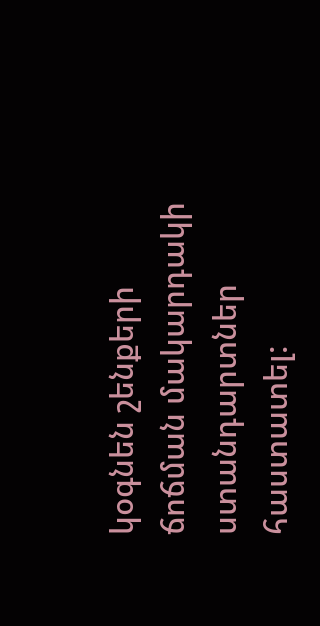կօգնեն շենքերի ճոճման մակարդակի ստանդարտներ հաստատել: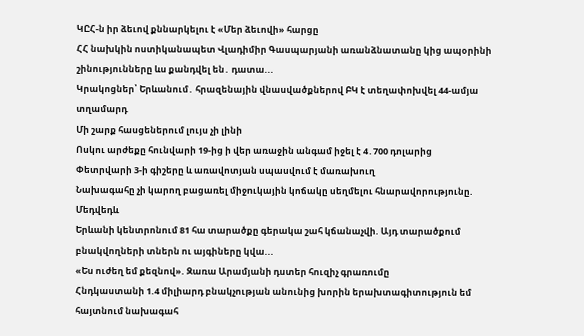ԿԸՀ-ն իր ձեւով քննարկելու է «Մեր ձեւովի» հարցը
ՀՀ նախկին ոստիկանապետ Վլադիմիր Գասպարյանի առանձնատանը կից ապօրինի շինությունները ևս քանդվել են․ դատա...
Կրակոցներ՝ Երևանում․ հրազենային վնասվածքներով ԲԿ է տեղափոխվել 44-ամյա տղամարդ
Մի շարք հասցեներում լույս չի լինի
Ոսկու արժեքը հունվարի 19-ից ի վեր առաջին անգամ իջել է 4․700 դոլարից
Փետրվարի 3-ի գիշերը և առավոտյան սպասվում է մառախուղ
Նախագահը չի կարող բացառել միջnւկային կոճակը սեղմելու հնարավորությունը. Մեդվեդև
Երևանի կենտրոնում 81 հա տարածքը գերակա շահ կճանաչվի. Այդ տարածքում բնակվողների տներն ու այգիները կվա...
«Ես ուժեղ եմ քեզնով». Զառա Արամյանի դստեր հուզիչ գրառումը
Հնդկաստանի 1.4 միլիարդ բնակչության անունից խորին երախտագիտություն եմ հայտնում նախագահ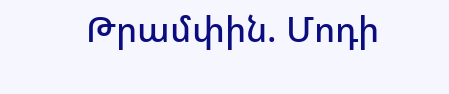Թրամփին. Մոդի